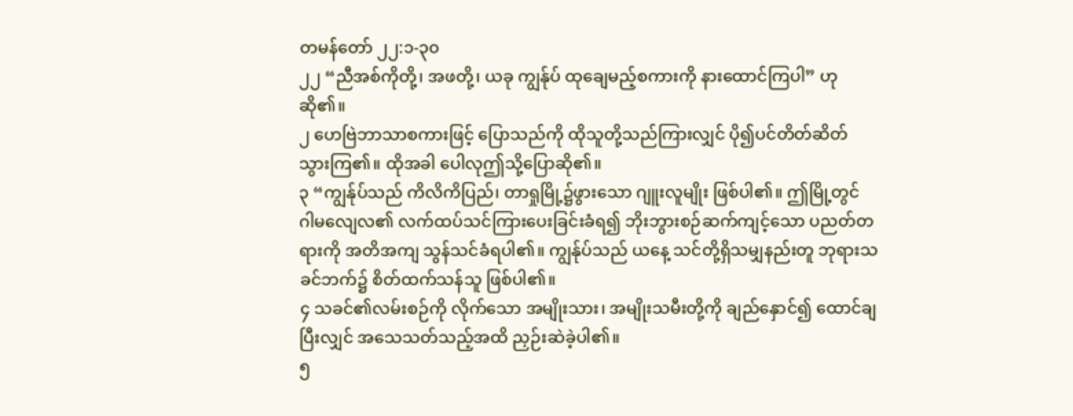တမန်တော် ၂၂:၁-၃၀
၂၂ “ညီအစ်ကိုတို့၊ အဖတို့၊ ယခု ကျွန်ုပ် ထုချေမည့်စကားကို နားထောင်ကြပါ” ဟုဆို၏။
၂ ဟေဗြဲဘာသာစကားဖြင့် ပြောသည်ကို ထိုသူတို့သည်ကြားလျှင် ပို၍ပင်တိတ်ဆိတ်သွားကြ၏။ ထိုအခါ ပေါလုဤသို့ပြောဆို၏။
၃ “ကျွန်ုပ်သည် ကိလိကိပြည်၊ တာရှုမြို့၌ဖွားသော ဂျူးလူမျိုး ဖြစ်ပါ၏။ ဤမြို့တွင် ဂါမလျေလ၏ လက်ထပ်သင်ကြားပေးခြင်းခံရ၍ ဘိုးဘွားစဉ်ဆက်ကျင့်သော ပညတ်တရားကို အတိအကျ သွန်သင်ခံရပါ၏။ ကျွန်ုပ်သည် ယနေ့ သင်တို့ရှိသမျှနည်းတူ ဘုရားသခင်ဘက်၌ စိတ်ထက်သန်သူ ဖြစ်ပါ၏။
၄ သခင်၏လမ်းစဉ်ကို လိုက်သော အမျိုးသား၊ အမျိုးသမီးတို့ကို ချည်နှောင်၍ ထောင်ချပြီးလျှင် အသေသတ်သည့်အထိ ညှဉ်းဆဲခဲ့ပါ၏။
၅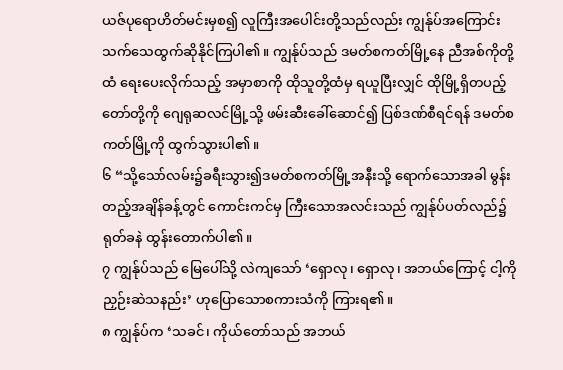ယဇ်ပုရောဟိတ်မင်းမှစ၍ လူကြီးအပေါင်းတို့သည်လည်း ကျွန်ုပ်အကြောင်း သက်သေထွက်ဆိုနိုင်ကြပါ၏။ ကျွန်ုပ်သည် ဒမတ်စကတ်မြို့နေ ညီအစ်ကိုတို့ထံ ရေးပေးလိုက်သည့် အမှာစာကို ထိုသူတို့ထံမှ ရယူပြီးလျှင် ထိုမြို့ရှိတပည့်တော်တို့ကို ဂျေရုဆလင်မြို့သို့ ဖမ်းဆီးခေါ်ဆောင်၍ ပြစ်ဒဏ်စီရင်ရန် ဒမတ်စကတ်မြို့ကို ထွက်သွားပါ၏။
၆ “သို့သော်လမ်း၌ခရီးသွား၍ဒမတ်စကတ်မြို့အနီးသို့ ရောက်သောအခါ မွန်းတည့်အချိန်ခန့်တွင် ကောင်းကင်မှ ကြီးသောအလင်းသည် ကျွန်ုပ်ပတ်လည်၌ ရုတ်ခနဲ ထွန်းတောက်ပါ၏။
၇ ကျွန်ုပ်သည် မြေပေါ်သို့ လဲကျသော် ‘ရှောလု၊ ရှောလု၊ အဘယ်ကြောင့် ငါ့ကိုညှဉ်းဆဲသနည်း’ ဟုပြောသောစကားသံကို ကြားရ၏။
၈ ကျွန်ုပ်က ‘သခင်၊ ကိုယ်တော်သည် အဘယ်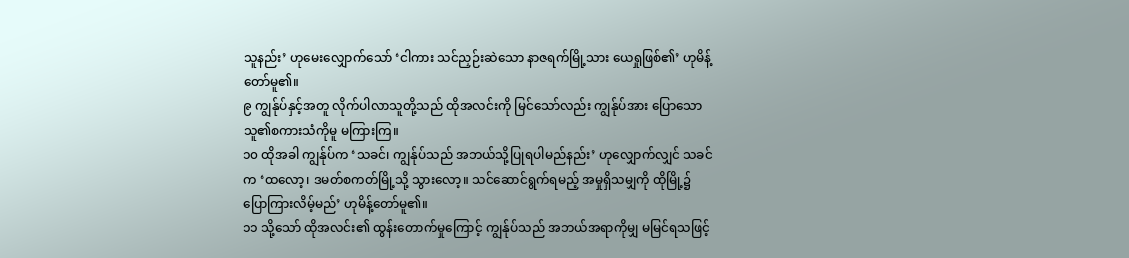သူနည်း’ ဟုမေးလျှောက်သော် ‘ငါကား သင်ညှဉ်းဆဲသော နာဇရက်မြို့သား ယေရှုဖြစ်၏’ ဟုမိန့်တော်မူ၏။
၉ ကျွန်ုပ်နှင့်အတူ လိုက်ပါလာသူတို့သည် ထိုအလင်းကို မြင်သော်လည်း ကျွန်ုပ်အား ပြောသောသူ၏စကားသံကိုမူ မကြားကြ။
၁၀ ထိုအခါ ကျွန်ုပ်က ‘သခင်၊ ကျွန်ုပ်သည် အဘယ်သို့ပြုရပါမည်နည်း’ ဟုလျှောက်လျှင် သခင်က ‘ထလော့၊ ဒမတ်စကတ်မြို့သို့ သွားလော့။ သင်ဆောင်ရွက်ရမည့် အမှုရှိသမျှကို ထိုမြို့၌ ပြောကြားလိမ့်မည်’ ဟုမိန့်တော်မူ၏။
၁၁ သို့သော် ထိုအလင်း၏ ထွန်းတောက်မှုကြောင့် ကျွန်ုပ်သည် အဘယ်အရာကိုမျှ မမြင်ရသဖြင့်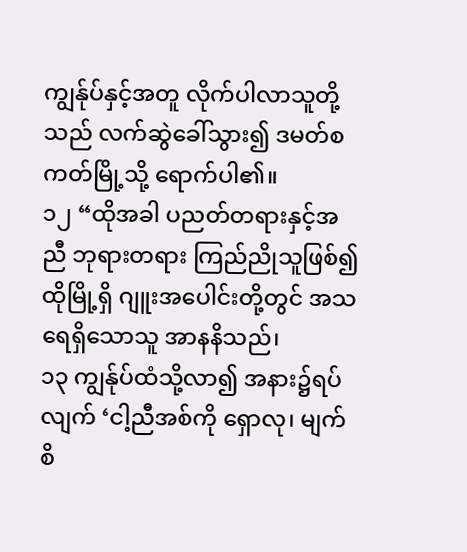ကျွန်ုပ်နှင့်အတူ လိုက်ပါလာသူတို့သည် လက်ဆွဲခေါ်သွား၍ ဒမတ်စကတ်မြို့သို့ ရောက်ပါ၏။
၁၂ “ထိုအခါ ပညတ်တရားနှင့်အညီ ဘုရားတရား ကြည်ညိုသူဖြစ်၍ ထိုမြို့ရှိ ဂျူးအပေါင်းတို့တွင် အသရေရှိသောသူ အာနနိသည်၊
၁၃ ကျွန်ုပ်ထံသို့လာ၍ အနား၌ရပ်လျက် ‘ငါ့ညီအစ်ကို ရှောလု၊ မျက်စိ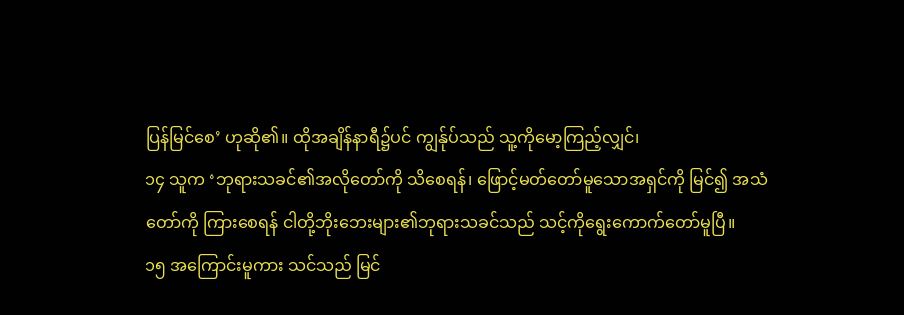ပြန်မြင်စေ’ ဟုဆို၏။ ထိုအချိန်နာရီ၌ပင် ကျွန်ုပ်သည် သူ့ကိုမော့ကြည့်လျှင်၊
၁၄ သူက ‘ဘုရားသခင်၏အလိုတော်ကို သိစေရန်၊ ဖြောင့်မတ်တော်မူသောအရှင်ကို မြင်၍ အသံတော်ကို ကြားစေရန် ငါတို့ဘိုးဘေးများ၏ဘုရားသခင်သည် သင့်ကိုရွေးကောက်တော်မူပြီ။
၁၅ အကြောင်းမူကား သင်သည် မြင်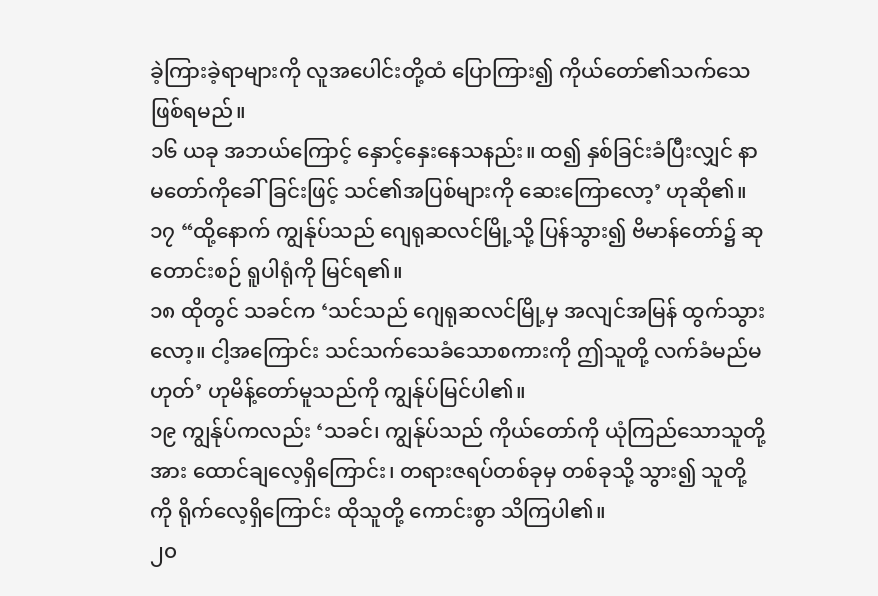ခဲ့ကြားခဲ့ရာများကို လူအပေါင်းတို့ထံ ပြောကြား၍ ကိုယ်တော်၏သက်သေ ဖြစ်ရမည်။
၁၆ ယခု အဘယ်ကြောင့် နှောင့်နှေးနေသနည်း။ ထ၍ နှစ်ခြင်းခံပြီးလျှင် နာမတော်ကိုခေါ်ခြင်းဖြင့် သင်၏အပြစ်များကို ဆေးကြောလော့’ ဟုဆို၏။
၁၇ “ထို့နောက် ကျွန်ုပ်သည် ဂျေရုဆလင်မြို့သို့ ပြန်သွား၍ ဗိမာန်တော်၌ ဆုတောင်းစဉ် ရူပါရုံကို မြင်ရ၏။
၁၈ ထိုတွင် သခင်က ‘သင်သည် ဂျေရုဆလင်မြို့မှ အလျင်အမြန် ထွက်သွားလော့။ ငါ့အကြောင်း သင်သက်သေခံသောစကားကို ဤသူတို့ လက်ခံမည်မဟုတ်’ ဟုမိန့်တော်မူသည်ကို ကျွန်ုပ်မြင်ပါ၏။
၁၉ ကျွန်ုပ်ကလည်း ‘သခင်၊ ကျွန်ုပ်သည် ကိုယ်တော်ကို ယုံကြည်သောသူတို့အား ထောင်ချလေ့ရှိကြောင်း၊ တရားဇရပ်တစ်ခုမှ တစ်ခုသို့ သွား၍ သူတို့ကို ရိုက်လေ့ရှိကြောင်း ထိုသူတို့ ကောင်းစွာ သိကြပါ၏။
၂၀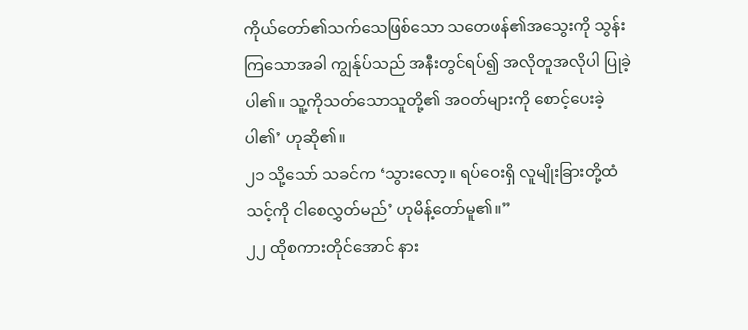ကိုယ်တော်၏သက်သေဖြစ်သော သတေဖန်၏အသွေးကို သွန်းကြသောအခါ ကျွန်ုပ်သည် အနီးတွင်ရပ်၍ အလိုတူအလိုပါ ပြုခဲ့ပါ၏။ သူ့ကိုသတ်သောသူတို့၏ အဝတ်များကို စောင့်ပေးခဲ့ပါ၏’ ဟုဆို၏။
၂၁ သို့သော် သခင်က ‘သွားလော့။ ရပ်ဝေးရှိ လူမျိုးခြားတို့ထံ သင့်ကို ငါစေလွှတ်မည်’ ဟုမိန့်တော်မူ၏။”
၂၂ ထိုစကားတိုင်အောင် နား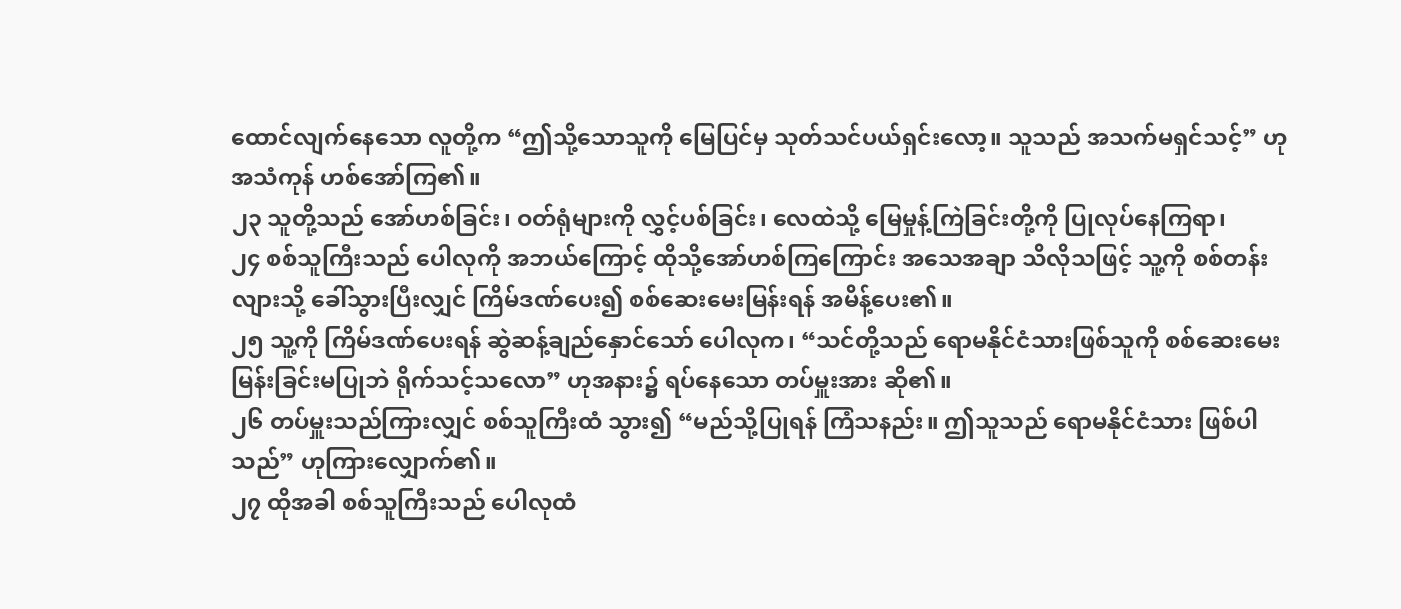ထောင်လျက်နေသော လူတို့က “ဤသို့သောသူကို မြေပြင်မှ သုတ်သင်ပယ်ရှင်းလော့။ သူသည် အသက်မရှင်သင့်” ဟုအသံကုန် ဟစ်အော်ကြ၏။
၂၃ သူတို့သည် အော်ဟစ်ခြင်း၊ ဝတ်ရုံများကို လွှင့်ပစ်ခြင်း၊ လေထဲသို့ မြေမှုန့်ကြဲခြင်းတို့ကို ပြုလုပ်နေကြရာ၊
၂၄ စစ်သူကြီးသည် ပေါလုကို အဘယ်ကြောင့် ထိုသို့အော်ဟစ်ကြကြောင်း အသေအချာ သိလိုသဖြင့် သူ့ကို စစ်တန်းလျားသို့ ခေါ်သွားပြီးလျှင် ကြိမ်ဒဏ်ပေး၍ စစ်ဆေးမေးမြန်းရန် အမိန့်ပေး၏။
၂၅ သူ့ကို ကြိမ်ဒဏ်ပေးရန် ဆွဲဆန့်ချည်နှောင်သော် ပေါလုက၊ “သင်တို့သည် ရောမနိုင်ငံသားဖြစ်သူကို စစ်ဆေးမေးမြန်းခြင်းမပြုဘဲ ရိုက်သင့်သလော” ဟုအနား၌ ရပ်နေသော တပ်မှူးအား ဆို၏။
၂၆ တပ်မှူးသည်ကြားလျှင် စစ်သူကြီးထံ သွား၍ “မည်သို့ပြုရန် ကြံသနည်း။ ဤသူသည် ရောမနိုင်ငံသား ဖြစ်ပါသည်” ဟုကြားလျှောက်၏။
၂၇ ထိုအခါ စစ်သူကြီးသည် ပေါလုထံ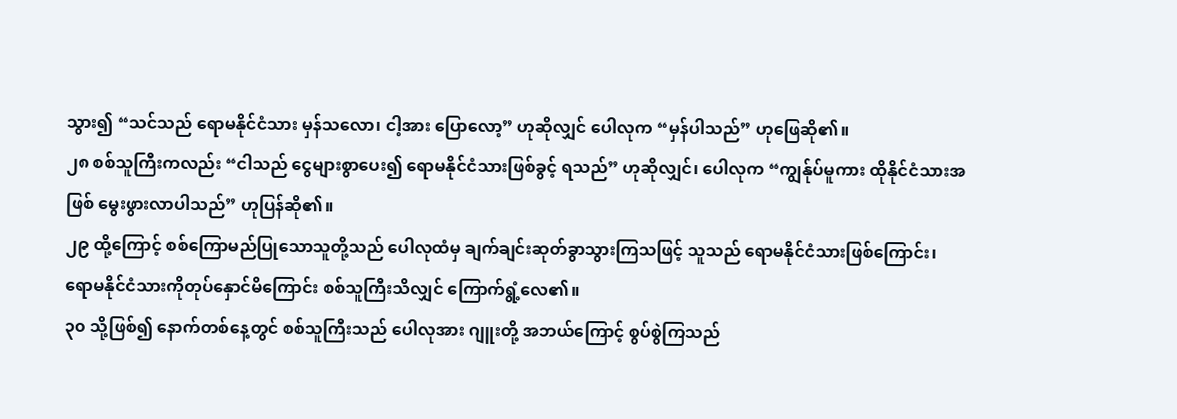သွား၍ “သင်သည် ရောမနိုင်ငံသား မှန်သလော၊ ငါ့အား ပြောလော့” ဟုဆိုလျှင် ပေါလုက “မှန်ပါသည်” ဟုဖြေဆို၏။
၂၈ စစ်သူကြီးကလည်း “ငါသည် ငွေများစွာပေး၍ ရောမနိုင်ငံသားဖြစ်ခွင့် ရသည်” ဟုဆိုလျှင်၊ ပေါလုက “ကျွန်ုပ်မူကား ထိုနိုင်ငံသားအဖြစ် မွေးဖွားလာပါသည်” ဟုပြန်ဆို၏။
၂၉ ထို့ကြောင့် စစ်ကြောမည်ပြုသောသူတို့သည် ပေါလုထံမှ ချက်ချင်းဆုတ်ခွာသွားကြသဖြင့် သူသည် ရောမနိုင်ငံသားဖြစ်ကြောင်း၊ ရောမနိုင်ငံသားကိုတုပ်နှောင်မိကြောင်း စစ်သူကြီးသိလျှင် ကြောက်ရွံ့လေ၏။
၃၀ သို့ဖြစ်၍ နောက်တစ်နေ့တွင် စစ်သူကြီးသည် ပေါလုအား ဂျူးတို့ အဘယ်ကြောင့် စွပ်စွဲကြသည်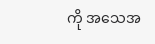ကို အသေအ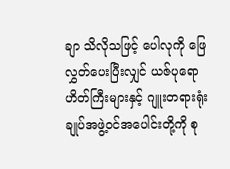ချာ သိလိုသဖြင့် ပေါလုကို ဖြေလွှတ်ပေးပြီးလျှင် ယဇ်ပုရောဟိတ်ကြီးများနှင့် ဂျူးတရားရုံးချုပ်အဖွဲ့ဝင်အပေါင်းတို့ကို စု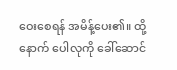ဝေးစေရန် အမိန့်ပေး၏။ ထို့နောက် ပေါလုကို ခေါ်ဆောင်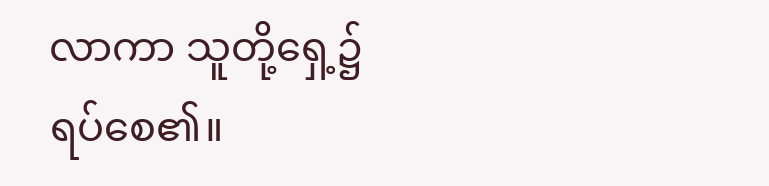လာကာ သူတို့ရှေ့၌ ရပ်စေ၏။